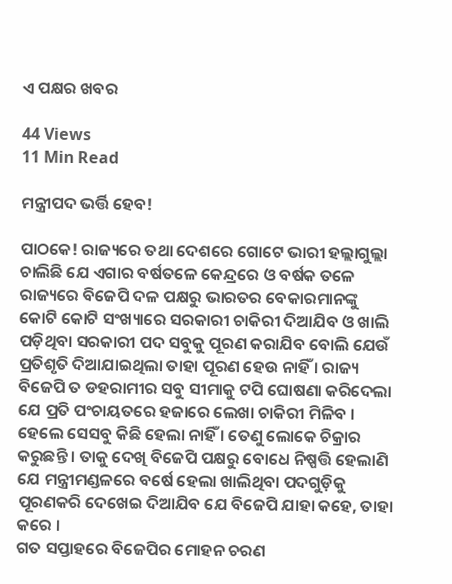ଏ ପକ୍ଷର ଖବର

44 Views
11 Min Read

ମନ୍ତ୍ରୀପଦ ଭର୍ତ୍ତି ହେବ!

ପାଠକେ! ରାଜ୍ୟରେ ତଥା ଦେଶରେ ଗୋଟେ ଭାରୀ ହଲ୍ଲାଗୁଲ୍ଲା ଚାଲିଛି ଯେ ଏଗାର ବର୍ଷତଳେ କେନ୍ଦ୍ରରେ ଓ ବର୍ଷକ ତଳେ ରାଜ୍ୟରେ ବିଜେପି ଦଳ ପକ୍ଷରୁ ଭାରତର ବେକାରମାନଙ୍କୁ କୋଟି କୋଟି ସଂଖ୍ୟାରେ ସରକାରୀ ଚାକିରୀ ଦିଆଯିବ ଓ ଖାଲି ପଡ଼ିଥିବା ସରକାରୀ ପଦ ସବୁକୁ ପୂରଣ କରାଯିବ ବୋଲି ଯେଉଁ ପ୍ରତିଶୃତି ଦିଆଯାଇଥିଲା ତାହା ପୂରଣ ହେଉ ନାହିଁ । ରାଜ୍ୟ ବିଜେପି ତ ଡହରାମୀର ସବୁ ସୀମାକୁ ଟପି ଘୋଷଣା କରିଦେଲା ଯେ ପ୍ରତି ପଂଚାୟତରେ ହଜାରେ ଲେଖା ଚାକିରୀ ମିଳିବ । ହେଲେ ସେସବୁ କିଛି ହେଲା ନାହିଁ । ତେଣୁ ଲୋକେ ଚିକ୍ରାର କରୁଛନ୍ତି । ତାକୁ ଦେଖି ବିଜେପି ପକ୍ଷରୁ ବୋଧେ ନିଷ୍ପତ୍ତି ହେଲାଣି ଯେ ମନ୍ତ୍ରୀମଣ୍ଡଳରେ ବର୍ଷେ ହେଲା ଖାଲିଥିବା ପଦଗୁଡ଼ିକୁ ପୂରଣକରି ଦେଖେଇ ଦିଆଯିବ ଯେ ବିଜେପି ଯାହା କହେ, ତାହା କରେ ।
ଗତ ସପ୍ତାହରେ ବିଜେପିର ମୋହନ ଚରଣ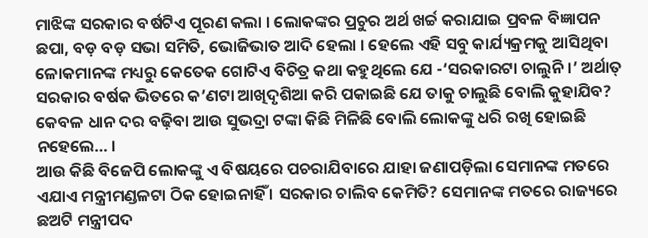ମାଝିଙ୍କ ସରକାର ବର୍ଷଟିଏ ପୂରଣ କଲା । ଲୋକଙ୍କର ପ୍ରଚୁର ଅର୍ଥ ଖର୍ଚ୍ଚ କରାଯାଇ ପ୍ରବଳ ବିଜ୍ଞାପନ ଛପା, ବଡ଼ ବଡ଼ ସଭା ସମିତି, ଭୋଜିଭାତ ଆଦି ହେଲା । ହେଲେ ଏହି ସବୁ କାର୍ଯ୍ୟକ୍ରମକୁ ଆସିଥିବା ଳୋକମାନଙ୍କ ମଧ୍ୟରୁ କେତେକ ଗୋଟିଏ ବିଚିତ୍ର କଥା କହୁଥିଲେ ଯେ -‘ସରକାରଟା ଚାଲୁନି ।’ ଅର୍ଥାତ୍ ସରକାର ବର୍ଷକ ଭିତରେ କ’ଣଟା ଆଖିଦୃଶିଆ କରି ପକାଇଛି ଯେ ତାକୁ ଚାଲୁଛି ବୋଲି କୁହାଯିବ? କେବଳ ଧାନ ଦର ବଢ଼ିବା ଆଉ ସୁଭଦ୍ରା ଟଙ୍କା କିଛି ମିଳିଛି ବୋଲି ଲୋକଙ୍କୁ ଧରି ରଖି ହୋଇଛି ନହେଲେ… ।
ଆଉ କିଛି ବିଜେପି ଲୋକଙ୍କୁ ଏ ବିଷୟରେ ପଚରାଯିବାରେ ଯାହା ଜଣାପଡ଼ିଲା ସେମାନଙ୍କ ମତରେ ଏଯାଏ ମନ୍ତ୍ରୀମଣ୍ଡଳଟା ଠିକ ହୋଇନାହିଁ । ସରକାର ଚାଲିବ କେମିତି? ସେମାନଙ୍କ ମତରେ ରାଜ୍ୟରେ ଛଅଟି ମନ୍ତ୍ରୀପଦ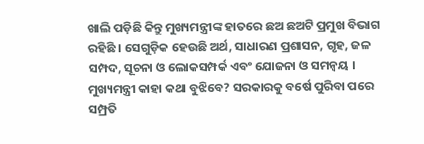ଖାଲି ପଡ଼ିଛି କିନ୍ତୁ ମୁଖ୍ୟମନ୍ତ୍ରୀଙ୍କ ହାତରେ ଛଅ ଛଅଟି ପ୍ରମୁଖ ବିଭାଗ ରହିଛି । ସେଗୁଡ଼ିକ ହେଉଛି ଅର୍ଥ, ସାଧାରଣ ପ୍ରଶାସନ, ଗୃହ, ଜଳ ସମ୍ପଦ, ସୂଚନା ଓ ଲୋକସମ୍ପର୍କ ଏବଂ ଯୋଜନା ଓ ସମନ୍ୱୟ । ମୁଖ୍ୟମନ୍ତ୍ରୀ କାହା କଥା ବୁଝିବେ? ସରକାରକୁ ବର୍ଷେ ପୁରିବା ପରେ ସମ୍ପ୍ରତି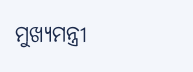ମୁଖ୍ୟମନ୍ତ୍ରୀ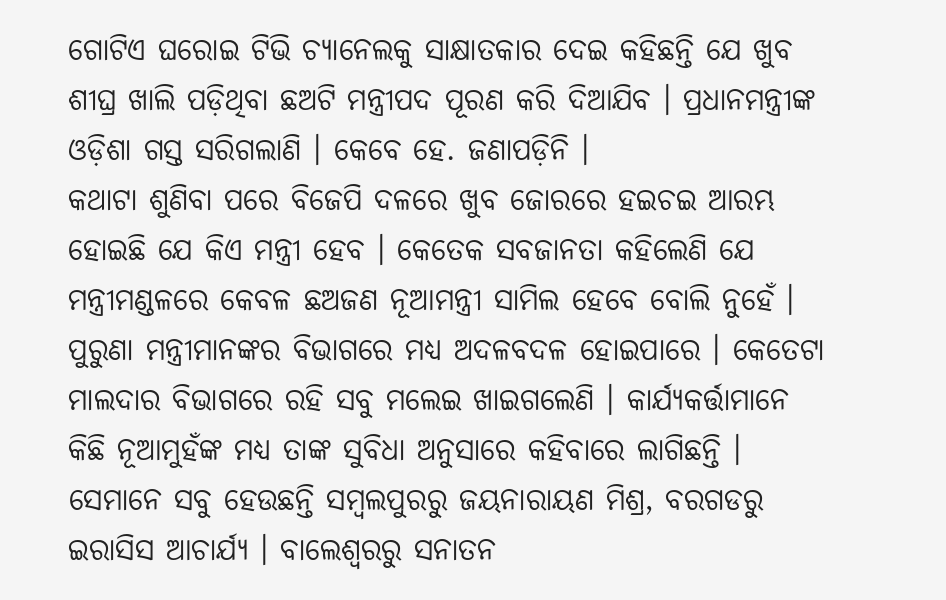ଗୋଟିଏ ଘରୋଇ ଟିଭି ଚ୍ୟାନେଲକୁ ସାକ୍ଷାତକାର ଦେଇ କହିଛନ୍ତି ଯେ ଖୁବ ଶୀଘ୍ର ଖାଲି ପଡ଼ିଥିବା ଛଅଟି ମନ୍ତ୍ରୀପଦ ପୂରଣ କରି ଦିଆଯିବ । ପ୍ରଧାନମନ୍ତ୍ରୀଙ୍କ ଓଡ଼ିଶା ଗସ୍ତ ସରିଗଲାଣି । କେବେ ହେ. ଜଣାପଡ଼ିନି ।
କଥାଟା ଶୁଣିବା ପରେ ବିଜେପି ଦଳରେ ଖୁବ ଜୋରରେ ହଇଚଇ ଆରମ୍ଭ ହୋଇଛି ଯେ କିଏ ମନ୍ତ୍ରୀ ହେବ । କେତେକ ସବଜାନତା କହିଲେଣି ଯେ ମନ୍ତ୍ରୀମଣ୍ଡଳରେ କେବଳ ଛଅଜଣ ନୂଆମନ୍ତ୍ରୀ ସାମିଲ ହେବେ ବୋଲି ନୁହେଁ । ପୁରୁଣା ମନ୍ତ୍ରୀମାନଙ୍କର ବିଭାଗରେ ମଧ୍ୟ ଅଦଳବଦଳ ହୋଇପାରେ । କେତେଟା ମାଲଦାର ବିଭାଗରେ ରହି ସବୁ ମଲେଇ ଖାଇଗଲେଣି । କାର୍ଯ୍ୟକର୍ତ୍ତାମାନେ କିଛି ନୂଆମୁହଁଙ୍କ ମଧ୍ୟ ତାଙ୍କ ସୁବିଧା ଅନୁସାରେ କହିବାରେ ଲାଗିଛନ୍ତି ।
ସେମାନେ ସବୁ ହେଉଛନ୍ତି ସମ୍ବଲପୁରରୁ ଜୟନାରାୟଣ ମିଶ୍ର, ବରଗଡରୁ ଇରାସିସ ଆଚାର୍ଯ୍ୟ । ବାଲେଶ୍ୱରରୁ ସନାତନ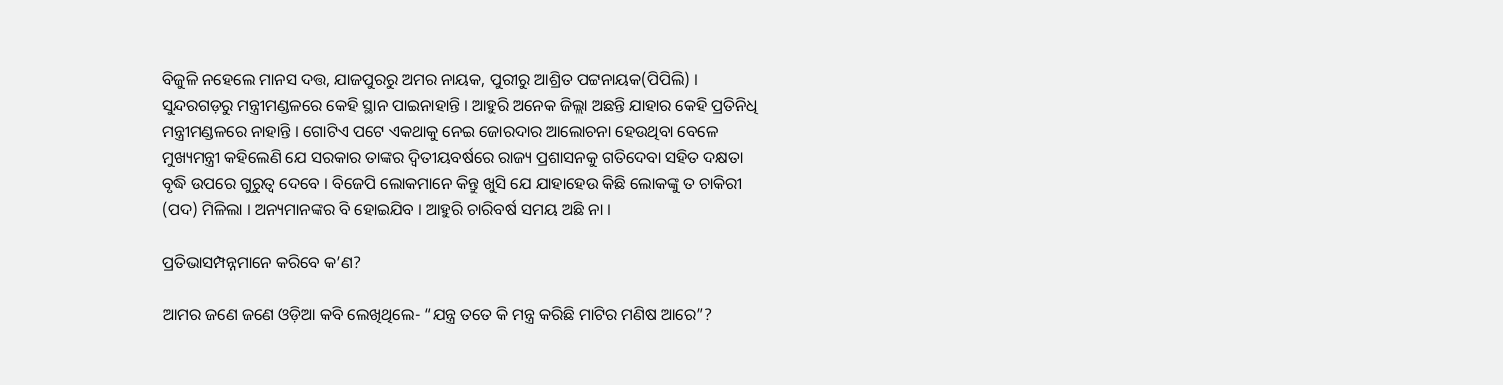ବିଜୁଳି ନହେଲେ ମାନସ ଦତ୍ତ, ଯାଜପୁରରୁ ଅମର ନାୟକ, ପୁରୀରୁ ଆଶ୍ରିତ ପଟ୍ଟନାୟକ(ପିପିଲି) । ସୁନ୍ଦରଗଡ଼ରୁ ମନ୍ତ୍ରୀମଣ୍ଡଳରେ କେହି ସ୍ଥାନ ପାଇନାହାନ୍ତି । ଆହୁରି ଅନେକ ଜିଲ୍ଲା ଅଛନ୍ତି ଯାହାର କେହି ପ୍ରତିନିଧି ମନ୍ତ୍ରୀମଣ୍ଡଳରେ ନାହାନ୍ତି । ଗୋଟିଏ ପଟେ ଏକଥାକୁ ନେଇ ଜୋରଦାର ଆଲୋଚନା ହେଉଥିବା ବେଳେ ମୁଖ୍ୟମନ୍ତ୍ରୀ କହିଲେଣି ଯେ ସରକାର ତାଙ୍କର ଦ୍ୱିତୀୟବର୍ଷରେ ରାଜ୍ୟ ପ୍ରଶାସନକୁ ଗତିଦେବା ସହିତ ଦକ୍ଷତା ବୃଦ୍ଧି ଉପରେ ଗୁରୁତ୍ୱ ଦେବେ । ବିଜେପି ଲୋକମାନେ କିନ୍ତୁ ଖୁସି ଯେ ଯାହାହେଉ କିଛି ଲୋକଙ୍କୁ ତ ଚାକିରୀ (ପଦ) ମିଳିଲା । ଅନ୍ୟମାନଙ୍କର ବି ହୋଇଯିବ । ଆହୁରି ଚାରିବର୍ଷ ସମୟ ଅଛି ନା ।

ପ୍ରତିଭାସମ୍ପନ୍ନମାନେ କରିବେ କ’ଣ?

ଆମର ଜଣେ ଜଣେ ଓଡ଼ିଆ କବି ଲେଖିଥିଲେ- “ଯନ୍ତ୍ର ତତେ କି ମନ୍ତ୍ର କରିଛି ମାଟିର ମଣିଷ ଆରେ”?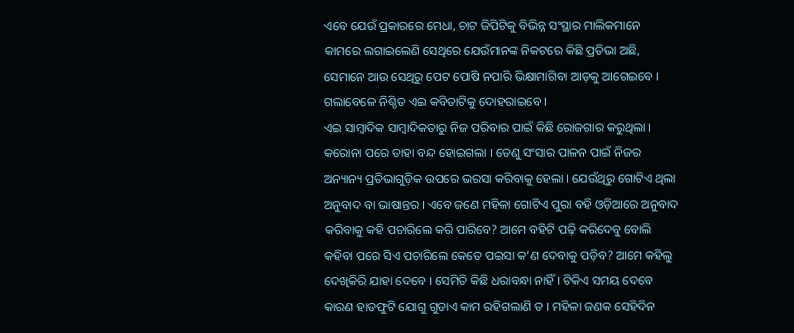ଏବେ ଯେଉଁ ପ୍ରକାରରେ ମେଧା, ଚାଟ ଜିପିଟିକୁ ବିଭିନ୍ନ ସଂସ୍ଥାର ମାଲିକମାନେ କାମରେ ଲଗାଇଲେଣି ସେଥିରେ ଯେଉଁମାନଙ୍କ ନିକଟରେ କିଛି ପ୍ରତିଭା ଅଛି, ସେମାନେ ଆଉ ସେଥିରୁ ପେଟ ପୋଷି ନପାରି ଭିକ୍ଷାମାଗିବା ଆଡ଼କୁ ଆଗେଇବେ । ଗଲାବେଳେ ନିଶ୍ଚିତ ଏଇ କବିତାଟିକୁ ଦୋହରାଇବେ ।
ଏଇ ସାମ୍ବାଦିକ ସାମ୍ବାଦିକତାରୁ ନିଜ ପରିବାର ପାଇଁ କିଛି ରୋଜଗାର କରୁଥିଲା । କରୋନା ପରେ ତାହା ବନ୍ଦ ହୋଇଗଲା । ତେଣୁ ସଂସାର ପାଳନ ପାଇଁ ନିଜର ଅନ୍ୟାନ୍ୟ ପ୍ରତିଭାଗୁଡ଼ିକ ଉପରେ ଭରସା କରିବାକୁ ହେଲା । ଯେଉଁଥିରୁ ଗୋଟିଏ ଥିଲା ଅନୁବାଦ ବା ଭାଷାନ୍ତର । ଏବେ ଜଣେ ମହିଳା ଗୋଟିଏ ପୁରା ବହି ଓଡ଼ିଆରେ ଅନୁବାଦ କରିବାକୁ କହି ପଚାରିଲେ କରି ପାରିବେ? ଆମେ ବହିଟି ପଢ଼ି କରିଦେବୁ ବୋଲି କହିବା ପରେ ସିଏ ପଚାରିଲେ କେତେ ପଇସା କ’ଣ ଦେବାକୁ ପଡ଼ିବ? ଆମେ କହିଲୁ ଦେଖିକିରି ଯାହା ଦେବେ । ସେମିତି କିଛି ଧରାବନ୍ଧା ନାହିଁ । ଟିକିଏ ସମୟ ଦେବେ କାରଣ ହାଡଫୁଟି ଯୋଗୁ ଗୁଡାଏ କାମ ରହିଗଲାଣି ତ । ମହିଳା ଜଣକ ସେହିଦିନ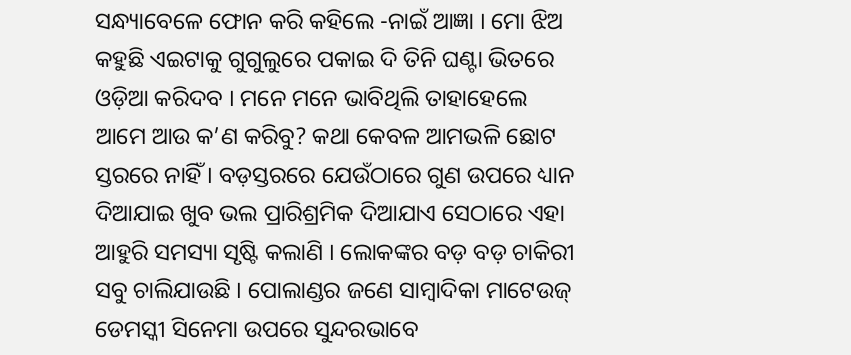ସନ୍ଧ୍ୟାବେଳେ ଫୋନ କରି କହିଲେ -ନାଇଁ ଆଜ୍ଞା । ମୋ ଝିଅ କହୁଛି ଏଇଟାକୁ ଗୁଗୁଲୁରେ ପକାଇ ଦି ତିନି ଘଣ୍ଟା ଭିତରେ ଓଡ଼ିଆ କରିଦବ । ମନେ ମନେ ଭାବିଥିଲି ତାହାହେଲେ ଆମେ ଆଉ କ’ଣ କରିବୁ? କଥା କେବଳ ଆମଭଳି ଛୋଟ ସ୍ତରରେ ନାହିଁ । ବଡ଼ସ୍ତରରେ ଯେଉଁଠାରେ ଗୁଣ ଉପରେ ଧ୍ୟାନ ଦିଆଯାଇ ଖୁବ ଭଲ ପ୍ରାରିଶ୍ରମିକ ଦିଆଯାଏ ସେଠାରେ ଏହା ଆହୁରି ସମସ୍ୟା ସୃଷ୍ଟି କଲାଣି । ଲୋକଙ୍କର ବଡ଼ ବଡ଼ ଚାକିରୀ ସବୁ ଚାଲିଯାଉଛି । ପୋଲାଣ୍ଡର ଜଣେ ସାମ୍ବାଦିକା ମାଟେଉଜ୍ ଡେମସ୍କୀ ସିନେମା ଉପରେ ସୁନ୍ଦରଭାବେ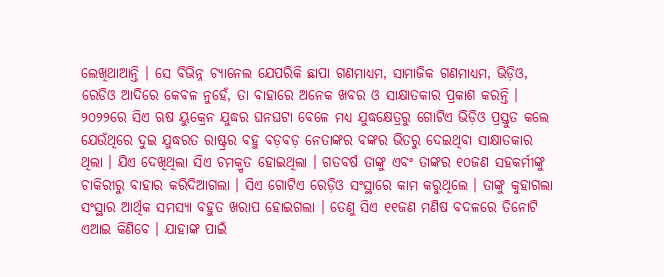ଲେଖିଥାଆନ୍ତି । ସେ ବିଭିନ୍ନ ଚ୍ୟାନେଲ ଯେପରିକି ଛାପା ଗଣମାଧ୍ୟମ, ସାମାଜିକ ଗଣମାଧ୍ୟମ, ଭିଡ଼ିଓ, ରେଡିଓ ଆଦିରେ କେବଳ ନୁହେଁ, ତା ବାହାରେ ଅନେକ ଖବର ଓ ସାକ୍ଷାତକାର ପ୍ରକାଶ କରନ୍ତି । ୨୦୨୨ରେ ସିଏ ଋଷ ୟୁକ୍ରେନ ଯୁଦ୍ଧର ଘନଘଟା ବେଳେ ମଧ୍ୟ ଯୁଦ୍ଧକ୍ଷେତ୍ରରୁ ଗୋଟିଏ ଭିଡ଼ିଓ ପ୍ରସ୍ତୁତ କଲେ ଯେଉଁଥିରେ ଦୁଇ ଯୁଦ୍ଧରତ ରାଷ୍ଟ୍ରର ବହୁ ବଡ଼ବଡ଼ ନେତାଙ୍କର ବଙ୍କର ଭିତରୁ ଦେଇଥିବା ସାକ୍ଷାତକାର ଥିଲା । ଯିଏ ଦେଖିଥିଲା ସିଏ ଚମକ୍ରୃତ ହୋଇଥିଲା । ଗତବର୍ଷ ତାଙ୍କୁ ଏବଂ ତାଙ୍କର ୧୦ଜଣ ସହକର୍ମୀଙ୍କୁ ଚାକିରୀରୁ ବାହାର କରିଦିଆଗଲା । ସିଏ ଗୋଟିଏ ରେଡ଼ିଓ ସଂସ୍ଥାରେ କାମ କରୁଥିଲେ । ତାଙ୍କୁ କୁହାଗଲା ସଂସ୍ଥାର ଆର୍ଥିକ ସମସ୍ୟା ବହୁତ ଖରାପ ହୋଇଗଲା । ତେଣୁ ସିଏ ୧୧ଜଣ ମଣିଷ ବଦଳରେ ତିନୋଟି ଏଆଇ କିଣିବେ । ଯାହାଙ୍କ ପାଇଁ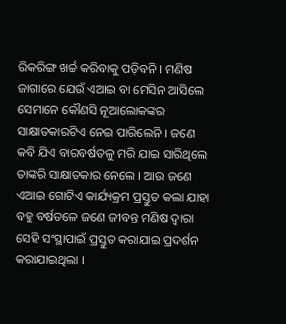ରିକରିଙ୍ଗ ଖର୍ଚ୍ଚ କରିବାକୁ ପଡ଼ିବନି । ମଣିଷ ଜାଗାରେ ଯେଉଁ ଏଆଇ ବା ମେସିନ ଆସିଲେ ସେମାନେ କୌଣସି ନୂଆଲୋକଙ୍କର ସାକ୍ଷାତକାରଟିଏ ନେଇ ପାରିଲେନି । ଜଣେ କବି ଯିଏ ବାରବର୍ଷତଳୁ ମରି ଯାଇ ସାରିଥିଲେ ତାଙ୍କରି ସାକ୍ଷାତକାର ନେଲେ । ଆଉ ଜଣେ ଏଆଇ ଗୋଟିଏ କାର୍ଯ୍ୟକ୍ରମ ପ୍ରସ୍ତୁତ କଲା ଯାହା ବହୁ ବର୍ଷତଳେ ଜଣେ ଜୀବନ୍ତ ମଣିଷ ଦ୍ୱାରା ସେହି ସଂସ୍ଥାପାଇଁ ପ୍ରସ୍ତୁତ କରାଯାଇ ପ୍ରଦର୍ଶନ କରାଯାଇଥିଲା ।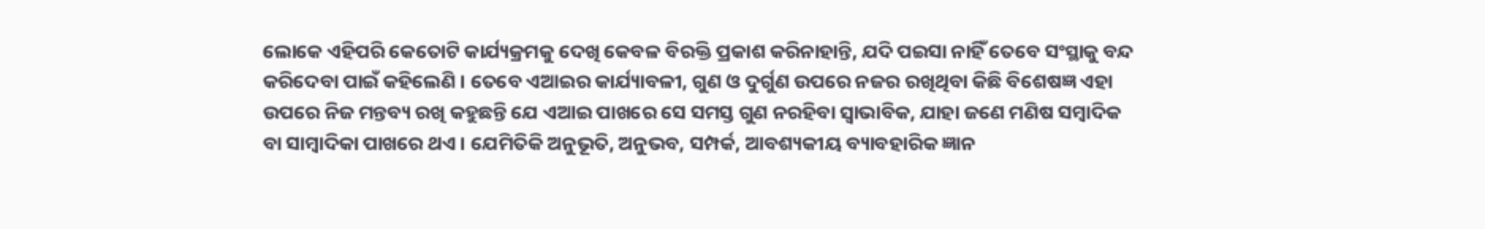ଲୋକେ ଏହିପରି କେତୋଟି କାର୍ଯ୍ୟକ୍ରମକୁ ଦେଖି କେବଳ ବିରକ୍ତି ପ୍ରକାଶ କରିନାହାନ୍ତି, ଯଦି ପଇସା ନାହିଁ ତେବେ ସଂସ୍ଥାକୁ ବନ୍ଦ କରିଦେବା ପାଇଁ କହିଲେଣି । ତେବେ ଏଆଇର କାର୍ଯ୍ୟାବଳୀ, ଗୁଣ ଓ ଦୁର୍ଗୁଣ ଉପରେ ନଜର ରଖିଥିବା କିଛି ବିଶେଷଜ୍ଞ ଏହା ଉପରେ ନିଜ ମନ୍ତବ୍ୟ ରଖି କହୁଛନ୍ତି ଯେ ଏଆଇ ପାଖରେ ସେ ସମସ୍ତ ଗୁଣ ନରହିବା ସ୍ୱାଭାବିକ, ଯାହା ଜଣେ ମଣିଷ ସମ୍ବାଦିକ ବା ସାମ୍ବାଦିକା ପାଖରେ ଥଏ । ଯେମିତିକି ଅନୁଭୂତି, ଅନୁଭବ, ସମ୍ପର୍କ, ଆବଶ୍ୟକୀୟ ବ୍ୟାବହାରିକ ଜ୍ଞାନ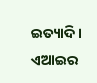ଇତ୍ୟାଦି । ଏଆଇର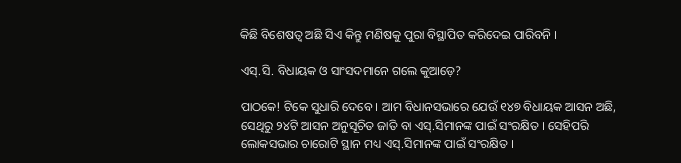କିଛି ବିଶେଷତ୍ୱ ଅଛି ସିଏ କିନ୍ତୁ ମଣିଷକୁ ପୁରା ବିସ୍ଥାପିତ କରିଦେଇ ପାରିବନି ।

ଏସ୍.ସି. ବିଧାୟକ ଓ ସାଂସଦମାନେ ଗଲେ କୁଆଡ଼େ?

ପାଠକେ! ଟିକେ ସୁଧାରି ଦେବେ । ଆମ ବିଧାନସଭାରେ ଯେଉଁ ୧୪୭ ବିଧାୟକ ଆସନ ଅଛି, ସେଥିରୁ ୨୪ଟି ଆସନ ଅନୁସୂଚିତ ଜାତି ବା ଏସ୍.ସିମାନଙ୍କ ପାଇଁ ସଂରକ୍ଷିତ । ସେହିପରି ଲୋକସଭାର ଚାରୋଟି ସ୍ଥାନ ମଧ୍ୟ ଏସ୍.ସିମାନଙ୍କ ପାଇଁ ସଂରକ୍ଷିତ ।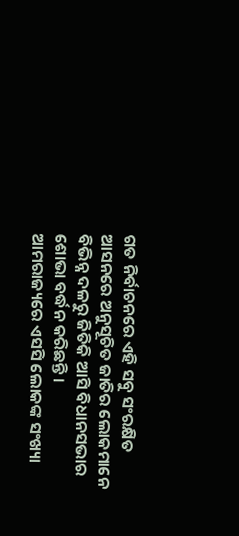ଗତ ନିର୍ବାଚନରେ ଏହି ସବୁ ସଂରକ୍ଷିତ ଆସନରେ ଅନୁସୂଚିତ ଜାତିର ଲୋକମାନେ ବିଭିନ୍ନ ଦଳରୁ ଜିତିକି ଆସି ବିଧାନସଭାର ଶୋଭା ବର୍ଦ୍ଧନ କରିଛନ୍ତି ।
ଆମରାଜ୍ୟରେ ଏସସି ଲୋକଙ୍କ ସଂଖ୍ୟା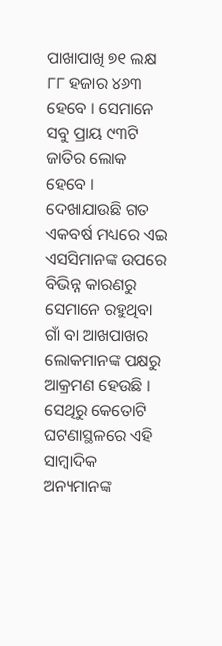ପାଖାପାଖି ୭୧ ଲକ୍ଷ ୮୮ ହଜାର ୪୬୩ ହେବେ । ସେମାନେ ସବୁ ପ୍ରାୟ ୯୩ଟି ଜାତିର ଲୋକ ହେବେ । ଦେଖାଯାଉଛି ଗତ ଏକବର୍ଷ ମଧ୍ୟରେ ଏଇ ଏସସିମାନଙ୍କ ଉପରେ ବିଭିନ୍ନ କାରଣରୁ ସେମାନେ ରହୁଥିବା ଗାଁ ବା ଆଖପାଖର ଲୋକମାନଙ୍କ ପକ୍ଷରୁ ଆକ୍ରମଣ ହେଉଛି । ସେଥିରୁ କେତୋଟି ଘଟଣାସ୍ଥଳରେ ଏହି ସାମ୍ବାଦିକ ଅନ୍ୟମାନଙ୍କ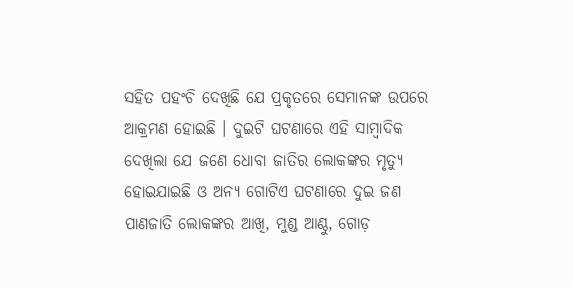ସହିତ ପହଂଚି ଦେଖିଛି ଯେ ପ୍ରକୃତରେ ସେମାନଙ୍କ ଉପରେ ଆକ୍ରମଣ ହୋଇଛି । ଦୁଇଟି ଘଟଣାରେ ଏହି ସାମ୍ବାଦିକ ଦେଖିଲା ଯେ ଜଣେ ଧୋବା ଜାତିର ଲୋକଙ୍କର ମୃତ୍ୟୁ ହୋଇଯାଇଛି ଓ ଅନ୍ୟ ଗୋଟିଏ ଘଟଣାରେ ଦୁଇ ଜଣ ପାଣଜାତି ଲୋକଙ୍କର ଆଖି, ମୁଣ୍ଡ ଆଣ୍ଠୁ, ଗୋଡ଼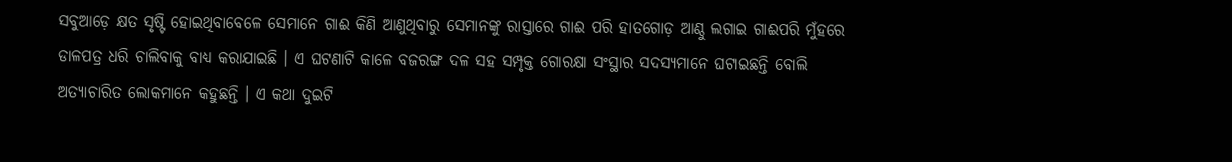ସବୁଆଡ଼େ କ୍ଷତ ସୃଷ୍ଟି ହୋଇଥିବାବେଳେ ସେମାନେ ଗାଈ କିଣି ଆଣୁଥିବାରୁ ସେମାନଙ୍କୁ ରାସ୍ତାରେ ଗାଈ ପରି ହାତଗୋଡ଼ ଆଣ୍ଠୁ ଲଗାଇ ଗାଈପରି ମୁଁହରେ ଡାଳପତ୍ର ଧରି ଚାଲିବାକୁ ବାଧ୍ୟ କରାଯାଇଛି । ଏ ଘଟଣାଟି କାଳେ ବଜରଙ୍ଗ ଦଳ ସହ ସମ୍ପୃକ୍ତ ଗୋରକ୍ଷା ସଂସ୍ଥାର ସଦସ୍ୟମାନେ ଘଟାଇଛନ୍ତି ବୋଲି ଅତ୍ୟାଚାରିତ ଲୋକମାନେ କହୁଛନ୍ତି । ଏ କଥା ଦୁଇଟି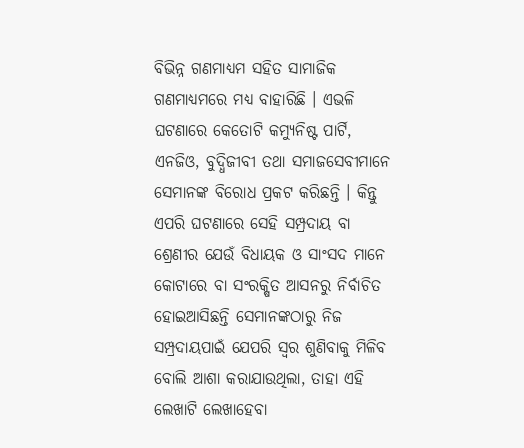ବିଭିନ୍ନ ଗଣମାଧ୍ୟମ ସହିତ ସାମାଜିକ ଗଣମାଧ୍ୟମରେ ମଧ୍ୟ ବାହାରିଛି । ଏଭଳି ଘଟଣାରେ କେତୋଟି କମ୍ୟୁନିଷ୍ଟ ପାର୍ଟି, ଏନଜିଓ, ବୁଦ୍ଧିଜୀବୀ ତଥା ସମାଜସେବୀମାନେ ସେମାନଙ୍କ ବିରୋଧ ପ୍ରକଟ କରିଛନ୍ତି । କିନ୍ତୁ ଏପରି ଘଟଣାରେ ସେହି ସମ୍ପ୍ରଦାୟ ବା ଶ୍ରେଣୀର ଯେଉଁ ବିଧାୟକ ଓ ସାଂସଦ ମାନେ କୋଟାରେ ବା ସଂରକ୍ଷିତ ଆସନରୁ ନିର୍ବାଚିତ ହୋଇଆସିଛନ୍ତି ସେମାନଙ୍କଠାରୁ ନିଜ ସମ୍ପ୍ରଦାୟପାଇଁ ଯେପରି ସ୍ୱର ଶୁଣିବାକୁ ମିଳିବ ବୋଲି ଆଶା କରାଯାଉଥିଲା, ତାହା ଏହି ଲେଖାଟି ଲେଖାହେବା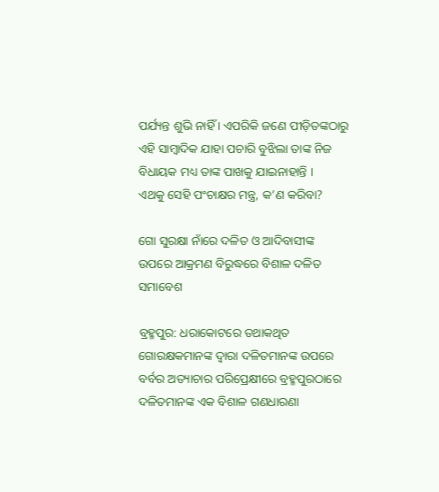ପର୍ଯ୍ୟନ୍ତ ଶୁଭି ନାହିଁ । ଏପରିକି ଜଣେ ପୀଡ଼ିତଙ୍କଠାରୁ ଏହି ସାମ୍ବାଦିକ ଯାହା ପଚାରି ବୁଝିଲା ତାଙ୍କ ନିଜ ବିଧାୟକ ମଧ୍ୟ ତାଙ୍କ ପାଖକୁ ଯାଇନାହାନ୍ତି ।
ଏଥକୁ ସେହି ପଂଚାକ୍ଷର ମନ୍ତ୍ର, କ’ଣ କରିବା?

ଗୋ ସୁରକ୍ଷା ନାଁରେ ଦଳିତ ଓ ଆଦିବାସୀଙ୍କ ଉପରେ ଆକ୍ରମଣ ବିରୁଦ୍ଧରେ ବିଶାଳ ଦଳିତ ସମାବେଶ

ବ୍ରହ୍ମପୁର: ଧରାକୋଟରେ ତଥାକଥିତ ଗୋରକ୍ଷକମାନଙ୍କ ଦ୍ୱାରା ଦଳିତମାନଙ୍କ ଉପରେ ବର୍ବର ଅତ୍ୟାଚାର ପରିପ୍ରେକ୍ଷୀରେ ବ୍ରହ୍ମପୁରଠାରେ ଦଳିତମାନଙ୍କ ଏକ ବିଶାଳ ଗଣଧାରଣା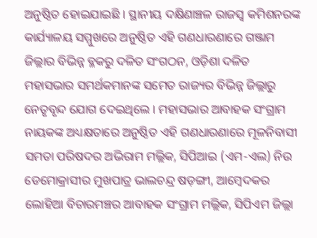ଅନୁଷ୍ଠିତ ହୋଇଯାଇଛି । ସ୍ଥାନୀୟ ଦକ୍ଷିଣାଞ୍ଚଳ ରାଜସ୍ୱ କମିଶନରଙ୍କ କାର୍ଯ୍ୟାଳୟ ସମ୍ମୁଖରେ ଅନୁଷ୍ଠିତ ଏହି ଗଣଧାରଣାରେ ଗଞ୍ଜାମ ଜିଲ୍ଲାର ବିଭିନ୍ନ ବ୍ଳକରୁ ଦଳିତ ସଂଗଠନ, ଓଡ଼ିଶା ଦଳିତ ମହାସଭାର ସମର୍ଥକମାନଙ୍କ ସମେତ ରାଜ୍ୟର ବିଭିନ୍ନ ଜିଲ୍ଲାରୁ ନେତୃବୃନ୍ଦ ଯୋଗ ଦେଇଥିଲେ । ମହାସଭାର ଆବାହକ ସଂଗ୍ରାମ ନାୟକଙ୍କ ଅଧ୍ୟକ୍ଷତାରେ ଅନୁଷ୍ଠିତ ଏହି ଗଣଧାରଣାରେ ମୂଳନିବାସୀ ସମତା ପରିଷଦର ଅଭିରାମ ମଲ୍ଲିକ, ସିପିଆଇ (ଏମ-ଏଲ) ନିଉ ଡେମୋକ୍ରାସୀର ମୁଖପାତ୍ର ଭାଲଚନ୍ଦ୍ର ଷଡ଼ଙ୍ଗୀ, ଆମ୍ବେଦକର ଲୋହିଆ ବିଚାରମଞ୍ଚର ଆବାହକ ସଂଗ୍ରାମ ମଲ୍ଲିକ, ସିପିଏମ ଜିଲ୍ଲା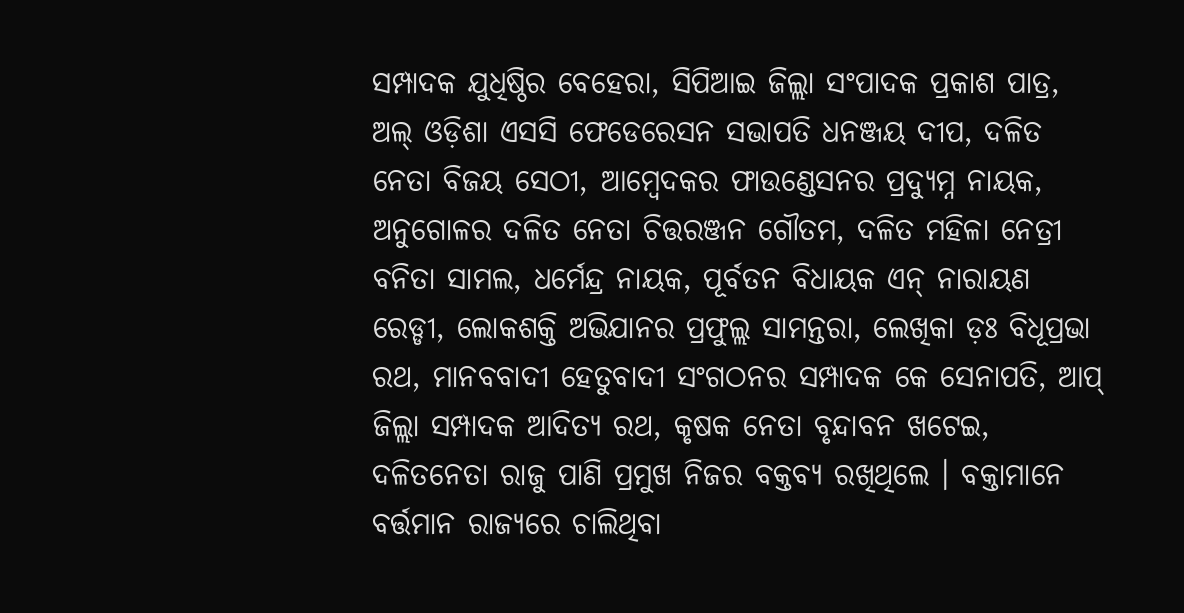ସମ୍ପାଦକ ଯୁଧିଷ୍ଠିର ବେହେରା, ସିପିଆଇ ଜିଲ୍ଲା ସଂପାଦକ ପ୍ରକାଶ ପାତ୍ର, ଅଲ୍ ଓଡ଼ିଶା ଏସସି ଫେଡେରେସନ ସଭାପତି ଧନଞ୍ଜୟ ଦୀପ, ଦଳିତ ନେତା ବିଜୟ ସେଠୀ, ଆମ୍ବେଦକର ଫାଉଣ୍ଡେସନର ପ୍ରଦ୍ୟୁମ୍ନ ନାୟକ, ଅନୁଗୋଳର ଦଳିତ ନେତା ଚିତ୍ତରଞ୍ଜନ ଗୌତମ, ଦଳିତ ମହିଳା ନେତ୍ରୀ ବନିତା ସାମଲ, ଧର୍ମେନ୍ଦ୍ର ନାୟକ, ପୂର୍ବତନ ବିଧାୟକ ଏନ୍ ନାରାୟଣ ରେଡ୍ଡୀ, ଲୋକଶକ୍ତି ଅଭିଯାନର ପ୍ରଫୁଲ୍ଲ ସାମନ୍ତରା, ଲେଖିକା ଡ଼ଃ ବିଧୂପ୍ରଭା ରଥ, ମାନବବାଦୀ ହେତୁବାଦୀ ସଂଗଠନର ସମ୍ପାଦକ କେ ସେନାପତି, ଆପ୍ ଜିଲ୍ଲା ସମ୍ପାଦକ ଆଦିତ୍ୟ ରଥ, କୃଷକ ନେତା ବୃନ୍ଦାବନ ଖଟେଇ, ଦଳିତନେତା ରାଜୁ ପାଣି ପ୍ରମୁଖ ନିଜର ବକ୍ତବ୍ୟ ରଖିଥିଲେ । ବକ୍ତାମାନେ ବର୍ତ୍ତମାନ ରାଜ୍ୟରେ ଚାଲିଥିବା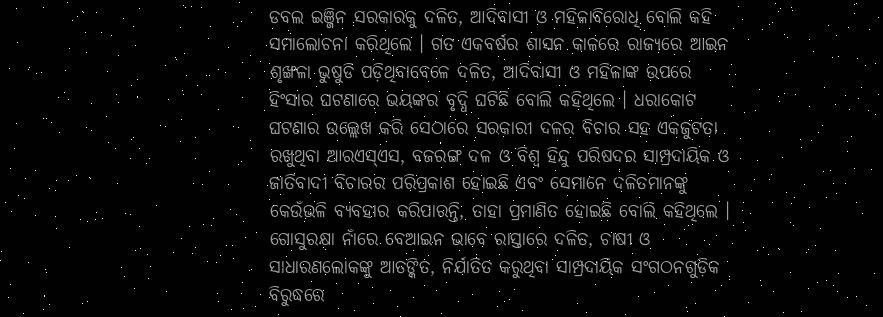ଡବଲ ଇଞ୍ଜିନ ସରକାରକୁ ଦଳିତ, ଆଦିବାସୀ ଓ ମହିଳାବିରୋଧି ବୋଲି କହି ସମାଲୋଚନା କରିଥିଲେ । ଗତ ଏକବର୍ଷର ଶାସନ କାଳରେ ରାଜ୍ୟରେ ଆଇନ ଶୃଙ୍ଖଳା ଭୁଷୁଡି ପଡ଼ିଥିବାବେଳେ ଦଳିତ, ଆଦିବାସୀ ଓ ମହିଳାଙ୍କ ଉପରେ ହିଂସାର ଘଟଣାରେ ଭୟଙ୍କର ବୃଦ୍ଧି ଘଟିଛି ବୋଲି କହିଥିଲେ । ଧରାକୋଟ ଘଟଣାର ଉଲ୍ଲେଖ କରି ସେଠାରେ ସରକାରୀ ଦଳର ବିଚାର ସହ ଏକଜୁଟତା ରଖୁଥିବା ଆରଏସ୍ଏସ, ବଜରଙ୍ଗ ଦଳ ଓ ବିଶ୍ୱ ହିନ୍ଦୁ ପରିଷଦର ସାମ୍ପ୍ରଦାୟିକ ଓ ଜାତିବାଦୀ ବିଚାରର ପରିପ୍ରକାଶ ହୋଇଛି ଏବଂ ସେମାନେ ଦଳିତମାନଙ୍କୁ କେଉଁଭଳି ବ୍ୟବହାର କରିପାରନ୍ତି, ତାହା ପ୍ରମାଣିତ ହୋଇଛି ବୋଲି କହିଥିଲେ । ଗୋସୁରକ୍ଷା ନାଁରେ ବେଆଇନ ଭାବେ ରାସ୍ତାରେ ଦଳିତ, ଚାଷୀ ଓ ସାଧାରଣଲୋକଙ୍କୁ ଆତଙ୍କିତ, ନିର୍ଯାତିତ କରୁଥିବା ସାମ୍ପ୍ରଦାୟିକ ସଂଗଠନଗୁଡ଼ିକ ବିରୁଦ୍ଧରେ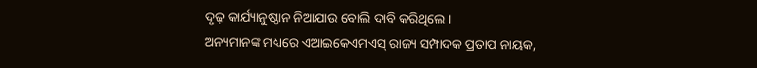ଦୃଢ଼ କାର୍ଯ୍ୟାନୁଷ୍ଠାନ ନିଆଯାଉ ବୋଲି ଦାବି କରିଥିଲେ ।
ଅନ୍ୟମାନଙ୍କ ମଧ୍ୟରେ ଏଆଇକେଏମଏସ୍ ରାଜ୍ୟ ସମ୍ପାଦକ ପ୍ରତାପ ନାୟକ,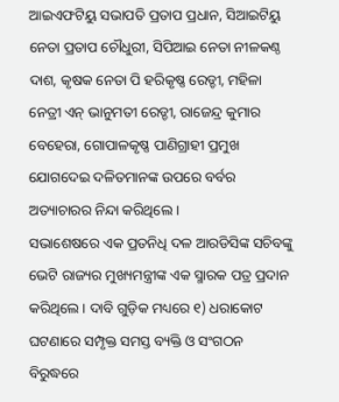ଆଇଏଫଟିୟୁ ସଭାପତି ପ୍ରତାପ ପ୍ରଧାନ, ସିଆଇଟିୟୁ ନେତା ପ୍ରତାପ ଚୌଧୁରୀ, ସିପିଆଇ ନେତା ନୀଳକଣ୍ଠ ଦାଶ, କୃଷକ ନେତା ପି ହରିକୃଷ୍ଣ ରେଡ୍ଡୀ, ମହିଳା ନେତ୍ରୀ ଏନ୍ ଭାନୁମତୀ ରେଡ୍ଡୀ, ରାଜେନ୍ଦ୍ର କୁମାର ବେହେରା, ଗୋପାଳକୃଷ୍ଣ ପାଣିଗ୍ରାହୀ ପ୍ରମୁଖ ଯୋଗଦେଇ ଦଳିତମାନଙ୍କ ଉପରେ ବର୍ବର ଅତ୍ୟାଚାରର ନିନ୍ଦା କରିଥିଲେ ।
ସଭାଶେଷରେ ଏକ ପ୍ରତନିଧି ଦଳ ଆରଡିସିଙ୍କ ସଚିବଙ୍କୁ ଭେଟି ରାଜ୍ୟର ମୁଖ୍ୟମନ୍ତ୍ରୀଙ୍କ ଏକ ସ୍ମାରକ ପତ୍ର ପ୍ରଦାନ କରିଥିଲେ । ଦାବି ଗୁଡ଼ିକ ମଧ୍ୟରେ ୧) ଧରାକୋଟ ଘଟଣାରେ ସମ୍ପୃକ୍ତ ସମସ୍ତ ବ୍ୟକ୍ତି ଓ ସଂଗଠନ ବିରୁଦ୍ଧରେ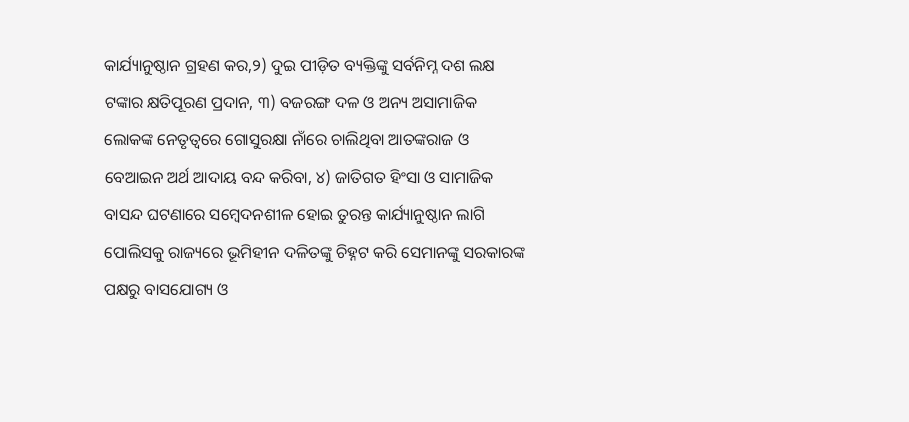କାର୍ଯ୍ୟାନୁଷ୍ଠାନ ଗ୍ରହଣ କର,୨) ଦୁଇ ପୀଡ଼ିତ ବ୍ୟକ୍ତିଙ୍କୁ ସର୍ବନିମ୍ନ ଦଶ ଲକ୍ଷ ଟଙ୍କାର କ୍ଷତିପୂରଣ ପ୍ରଦାନ, ୩) ବଜରଙ୍ଗ ଦଳ ଓ ଅନ୍ୟ ଅସାମାଜିକ ଲୋକଙ୍କ ନେତୃତ୍ୱରେ ଗୋସୁରକ୍ଷା ନାଁରେ ଚାଲିଥିବା ଆତଙ୍କରାଜ ଓ ବେଆଇନ ଅର୍ଥ ଆଦାୟ ବନ୍ଦ କରିବା, ୪) ଜାତିଗତ ହିଂସା ଓ ସାମାଜିକ ବାସନ୍ଦ ଘଟଣାରେ ସମ୍ବେଦନଶୀଳ ହୋଇ ତୁରନ୍ତ କାର୍ଯ୍ୟାନୁଷ୍ଠାନ ଲାଗି ପୋଲିସକୁ ରାଜ୍ୟରେ ଭୂମିହୀନ ଦଳିତଙ୍କୁ ଚିହ୍ନଟ କରି ସେମାନଙ୍କୁ ସରକାରଙ୍କ ପକ୍ଷରୁ ବାସଯୋଗ୍ୟ ଓ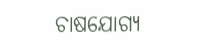ଚାଷଯୋଗ୍ୟ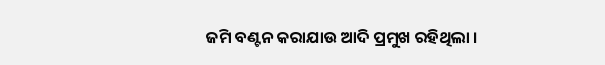ଜମି ବଣ୍ଟନ କରାଯାଉ ଆଦି ପ୍ରମୁଖ ରହିଥିଲା ।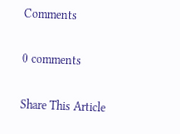Comments

0 comments

Share This Article